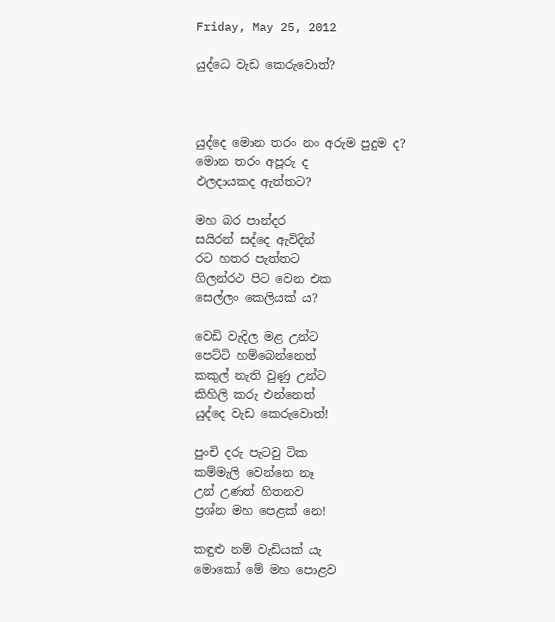Friday, May 25, 2012

යුද්ධෙ වැඩ කෙරුවොත්?



යුද්දෙ මොන තරං නං අරුම පුදුම ද?
මොන තරං අපූරු ද
ඵලදායකද ඇත්තට?

මහ බර පාන්දර
සයිරන් සද්දෙ ඇවිදින්
රට හතර පැත්තට
ගිලන්රථ පිට වෙන එක
සෙල්ලං කෙලියක් ය?

වෙඩි වැදිල මළ උන්ට
පෙට්ටි හම්බෙන්නෙත්
කකුල් නැති වුණු උන්ට
කිහිලි කරු එන්නෙත්
යුද්දෙ වැඩ කෙරුවොත්!

පුංචි දරු පැටවු ටික
කම්මැලි වෙන්නෙ නෑ
උන් උණත් හිතනව
ප්‍රශ්න මහ පෙළක් නෙ!

කඳුළු නම් වැඩියක් යැ
මොකෝ මේ මහ පොළව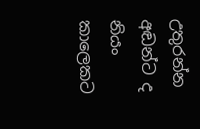උතුරන්න අඬන්ට ද
නියං කාලෙකට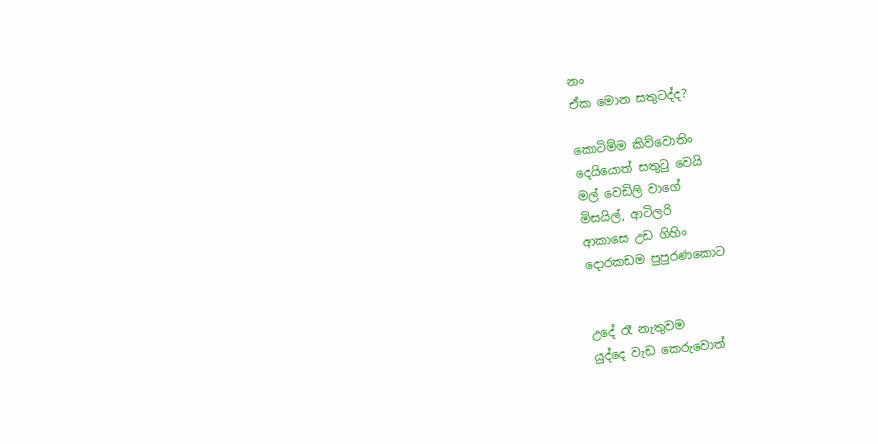නං
ඒක මොන සතුටද්ද?

කොටිම්ම කිව්වොතිං
දෙයියොත් සතුටු වෙයි
මල් වෙඩිලි වාගේ
මිසයිල්, ආටිලරි
ආකාසෙ උඩ ගිහිං
දොරකඩම පුපුරණකොට


උදේ රෑ නැතුවම
යුද්දෙ වැඩ කෙරුවොත්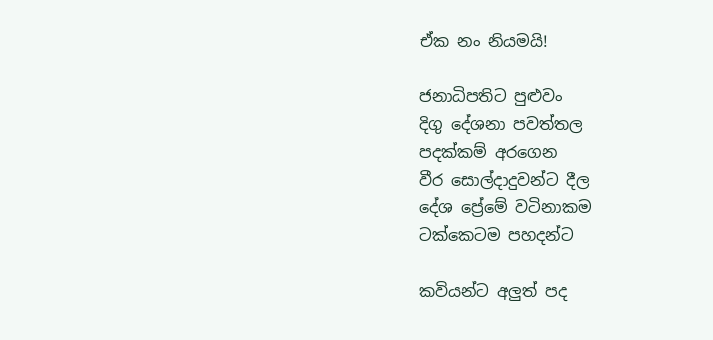ඒක නං නියමයි!

ජනාධිපතිට පුළුවං
දිගු දේශනා පවත්තල
පදක්කම් අරගෙන
වීර සොල්දාදුවන්ට දීල
දේශ ප්‍රේමේ වටිනාකම
ටක්කෙටම පහදන්ට

කවියන්ට අලුත් පද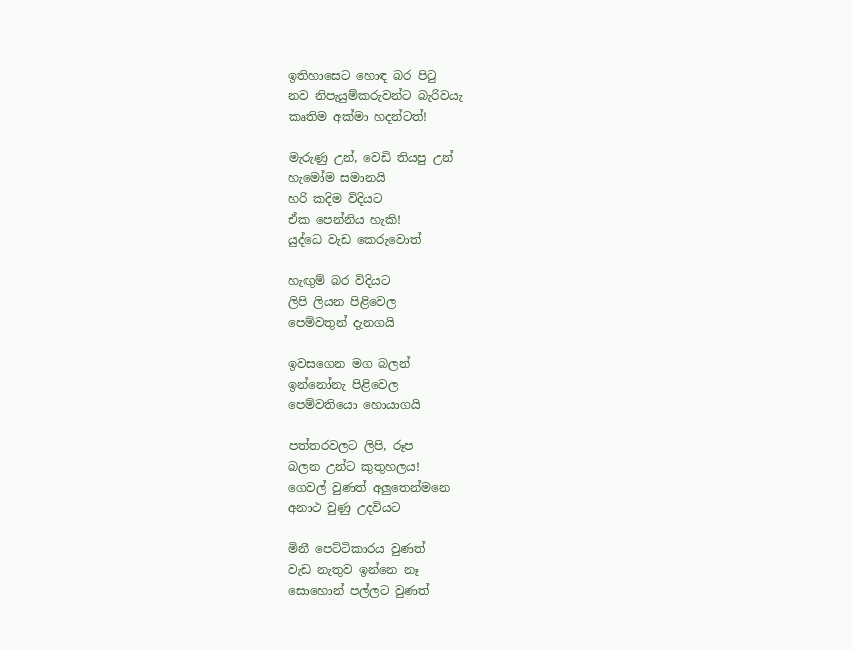ඉතිහාසෙට හොඳ බර පිටු
නව නිපැයුම්කරුවන්ට බැරිවයැ
කෘතිම අක්මා හදන්ටත්!

මැරුණු උන්, වෙඩි තියපු උන්
හැමෝම සමානයි
හරි කදිම විදියට
ඒක පෙන්නිය හැකි!
යුද්ධෙ වැඩ කෙරුවොත්

හැඟුම් බර විදියට
ලිපි ලියන පිළිවෙල
පෙම්වතුන් දැනගයි

ඉවසගෙන මග බලන්
ඉන්නෝනැ පිළිවෙල
පෙම්වතියො හොයාගයි

පත්තරවලට ලිපි, රූප
බලන උන්ට කුතුහලය!
ගෙවල් වුණත් අලුතෙන්මනෙ
අනාථ වුණු උදවියට

මිනී පෙට්ටිකාරය වුණත්
වැඩ නැතුව ඉන්නෙ නෑ
සොහොන් පල්ලට වුණත්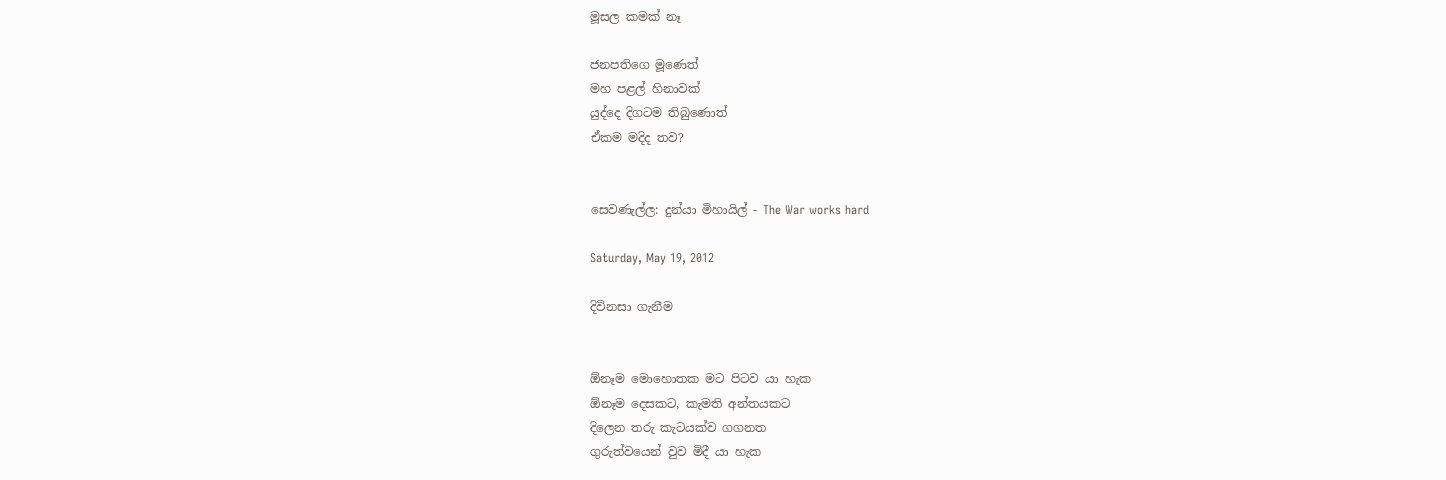මූසල කමක් නෑ

ජනපතිගෙ මූණෙත්
මහ පළල් හිනාවක්
යුද්දෙ දිගටම තිබුණොත්
ඒකම මදිද තව?


සෙවණැල්ල: දුන්යා මිහායිල් - The War works hard

Saturday, May 19, 2012

දිවිනසා ගැනීම


ඕනෑම මොහොතක මට පිටව යා හැක
ඕනෑම දෙසකට, කැමති අන්තයකට
දිලෙන තරු කැටයක්ව ගගනත
ගුරුත්වයෙන් වුව මිදී යා හැක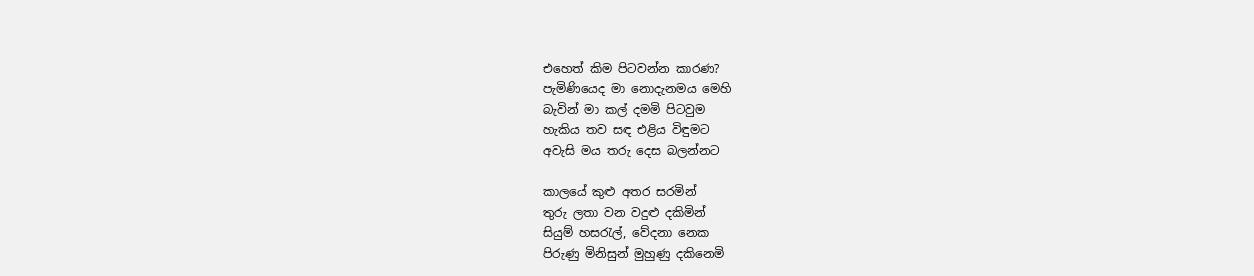එහෙත් කිම පිටවන්න කාරණ?
පැමිණියෙද මා නොදැනමය මෙහි
බැවින් මා කල් දමමි පිටවුම
හැකිය තව සඳ එළිය විඳුමට
අවැසි මය තරු දෙස බලන්නට

කාලයේ කුළු අතර සරමින්
තුරු ලතා වන වදුළු දකිමින්
සියුම් හසරැල්, වේදනා නෙක
පිරුණු මිනිසුන් මුහුණු දකිනෙමි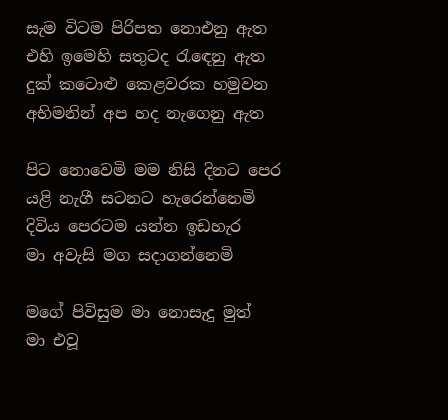සැම විටම පිරිපත නොඑනු ඇත
එහි ඉමෙහි සතුටද රැඳෙනු ඇත
දුක් කටොළු කෙළවරක හමුවන
අභිමනින් අප හද නැගෙනු ඇත

පිට නොවෙමි මම නිසි දිනට පෙර
යළි නැගී සටනට හැරෙන්නෙමි
දිවිය පෙරටම යන්න ඉඩහැර
මා අවැසි මග සදාගන්නෙමි

මගේ පිවිසුම මා නොසැදු මුත්
මා එවූ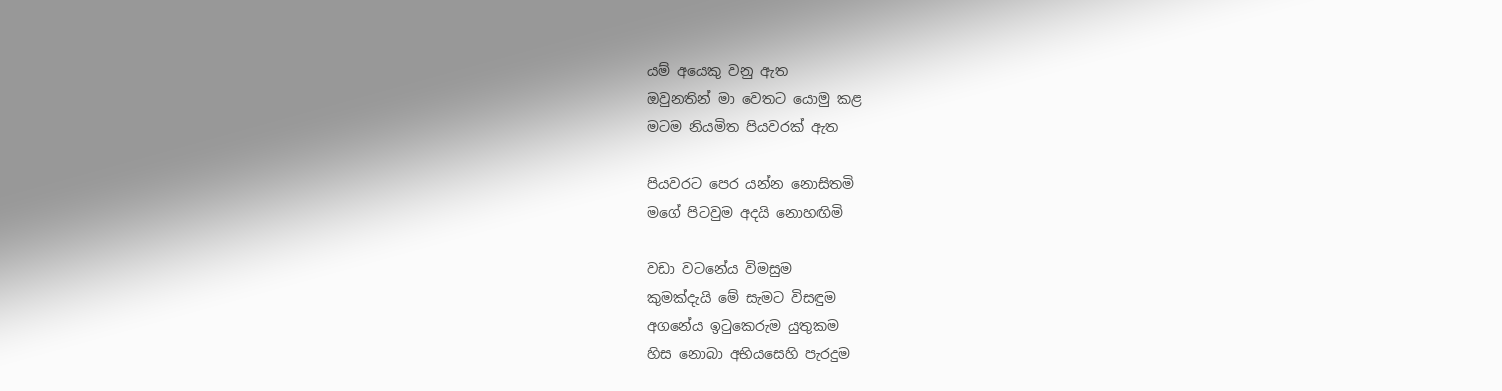යම් අයෙකු වනු ඇත
ඔවුනතින් මා වෙතට යොමු කළ
මටම නියමිත පියවරක් ඇත

පියවරට පෙර යන්න නොසිතමි
මගේ පිටවුම අදයි නොහඟිමි

වඩා වටනේය විමසුම
කුමක්දැයි මේ සැමට විසඳුම
අගනේය ඉටුකෙරුම යුතුකම
හිස නොබා අභියසෙහි පැරදුම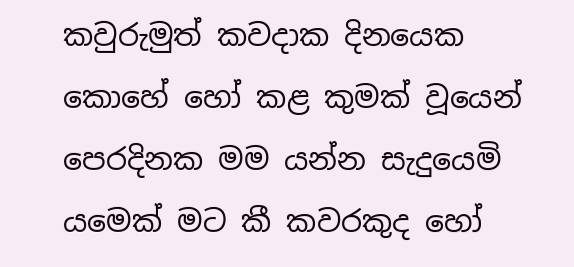කවුරුමුත් කවදාක දිනයෙක
කොහේ හෝ කළ කුමක් වූයෙන්
පෙරදිනක මම යන්න සැදුයෙමි
යමෙක් මට කී කවරකුද හෝ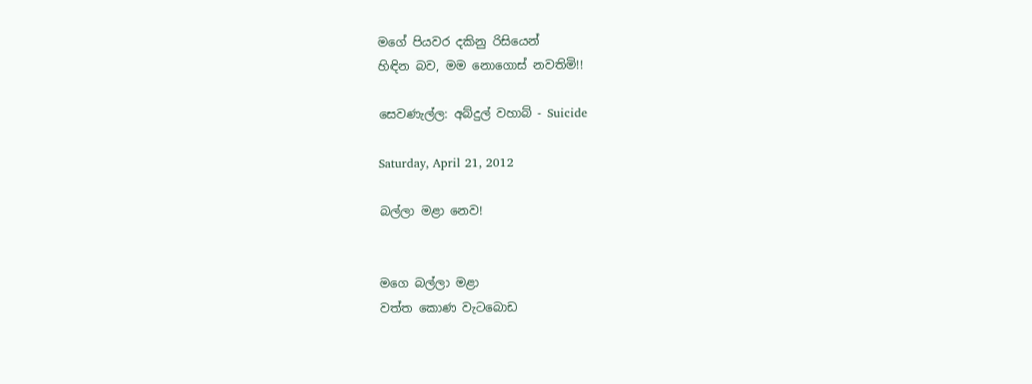මගේ පියවර දකිනු රිසියෙන්
හිඳින බව, මම නොගොස් නවතිමි!!

සෙවණැල්ල: අබ්දුල් වහාබ් - Suicide

Saturday, April 21, 2012

බල්ලා මළා නෙව!


මගෙ බල්ලා මළා
වත්ත කොණ වැටබොඩ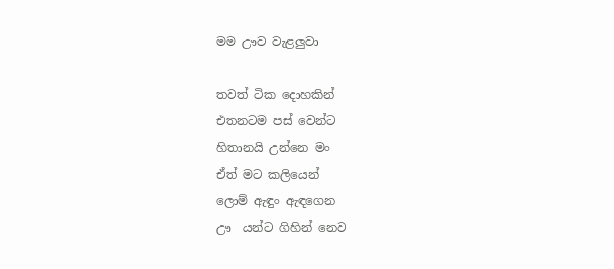මම ඌව වැළලුවා

තවත් ටික දොහකින්
එතනටම පස් වෙන්ට
හිතානයි උන්නෙ මං
ඒත් ම‍ට කලියෙන්
ලොම් ඇඳුං ඇඳගෙන
ඌ  යන්ට ගිහින් නෙව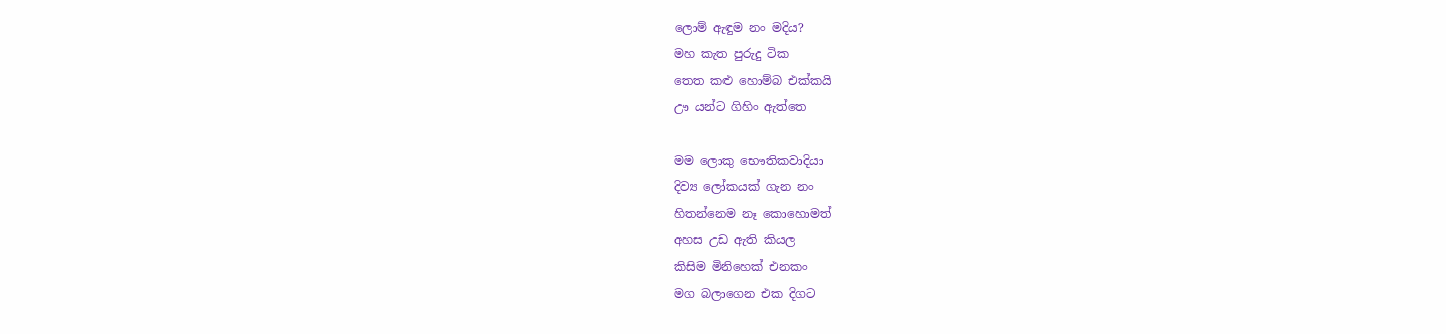ලොම් ඇඳුම නං මදිය?
මහ කැත පුරුදු ‍ටික
තෙත කළු හොම්බ එක්කයි
ඌ යන්ට ගිහිං ඇත්තෙ

මම ලොකු භෞතිකවාදියා
දිව්‍ය ලෝකයක් ගැන නං
හිතන්නෙම නෑ කොහොමත්
අහස උඩ ඇති කියල
කිසිම මිනිහෙක් එනකං
මග බලාගෙන එක දිගට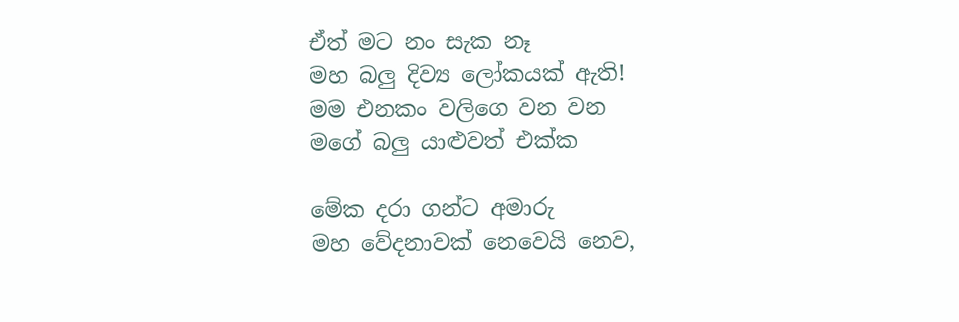ඒත් ම‍ට නං සැක නෑ
මහ බලු දිව්‍ය ලෝකයක් ඇති!
මම එනකං වලිගෙ වන වන
මගේ බලු යාළුවත් එක්ක

මේක දරා ගන්ට අමාරු
මහ වේදනාවක් නෙවෙයි නෙව,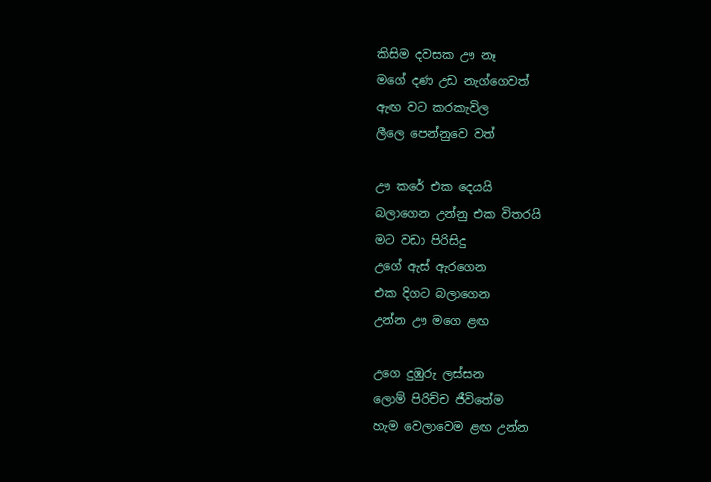කිසිම දවසක ඌ නෑ
මගේ දණ උඩ නැග්ගෙවත්
ඇඟ ව‍ට කරකැවිල
ලීලෙ පෙන්නුවෙ වත්

ඌ කරේ එක දෙයයි
බලාගෙන උන්නු එක විතරයි
මට වඩා පිරිසිදු
උගේ ඇස් ඇරගෙන
එක දිගට බලාගෙන
උන්න ඌ මගෙ ළඟ

උගෙ දුඹුරු ලස්සන
ලොම් පිරිච්ච ජීවිතේම
හැම වෙලාවෙම ළඟ උන්න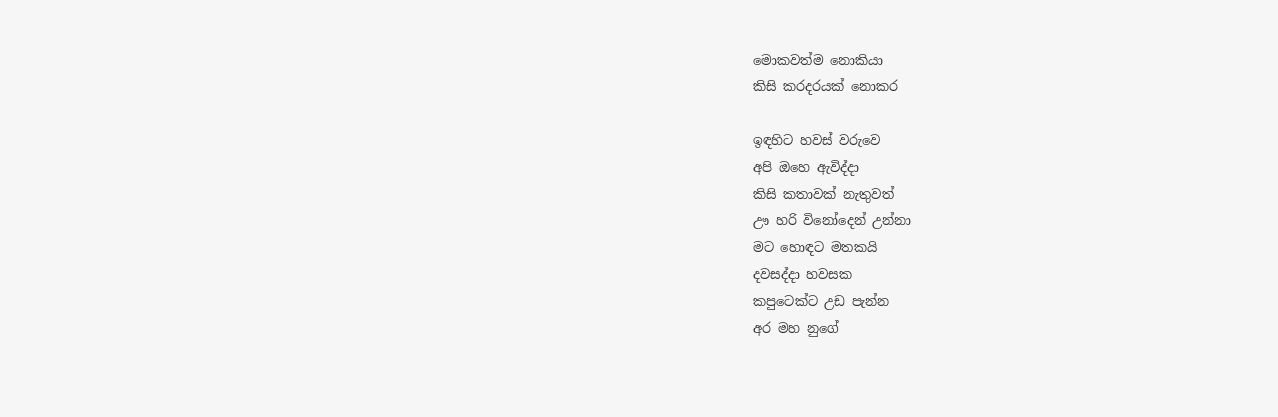මොකවත්ම නොකියා
කිසි කරදරයක් නොකර

ඉඳහිට හවස් වරුවෙ
අපි ඔහෙ ඇවිද්දා
කිසි කතාවක් නැතුවත්
ඌ හරි විනෝදෙන් උන්නා
ම‍ට හොඳ‍ට මතකයි
දවසද්දා හවසක
කපුටෙක්‍ට උඩ පැන්න
අර මහ නුගේ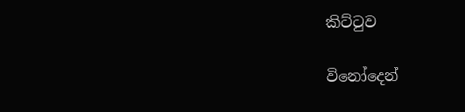කිට්ටුව

විනෝදෙන්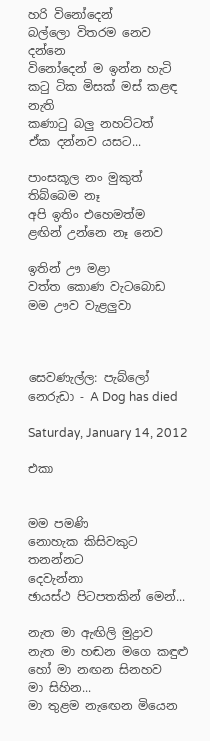හරි විනෝදෙන්
බල්ලො විතරම නෙව දන්නෙ
විනෝදෙන් ම ඉන්න හැටි
කටු ටික මිසක් මස් කළඳ නැති
කණාටු බලු නහට්ටත්
ඒක දන්නව යසට...

පාංසකූල නං මුකුත් තිබ්බෙම නෑ
අපි ඉතිං එහෙමත්ම
ළඟින් උන්නෙ නෑ නෙව

ඉතින් ඌ මළා
වත්ත කොණ වැටබොඩ
මම ඌව වැළලුවා



සෙවණැල්ල: පැබ්ලෝ නෙරුඩා - A Dog has died

Saturday, January 14, 2012

එකා


මම පමණි
නොහැක කිසිවකුට තනන්නට
දෙවැන්නා
ඡායස්ථ පි‍ටපතකින් මෙන්...

නැත මා ඇඟිලි මුද්‍රාව
නැත මා හඬන මගෙ කඳුළු
හෝ මා නඟන සිනහව
මා සිහින...
මා තුළම නැ‍‍ඟෙන මියෙන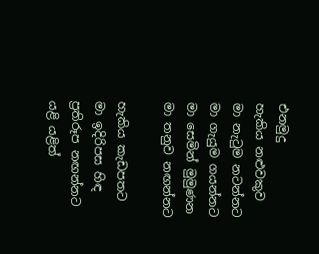එනමුදු
හැකිය නළුවකුව
මා නැටුම නටන්න‍ට
මා ගැයුම ගයන්නට
මා සෙමින් මුමුණන
මා තනුව නඟන්න‍ට

හැකිය කැඩපතට
මා ඉදිරිපස හිඳ
ප්‍රතිරූප නඟන්න‍ට
යළි යළිත්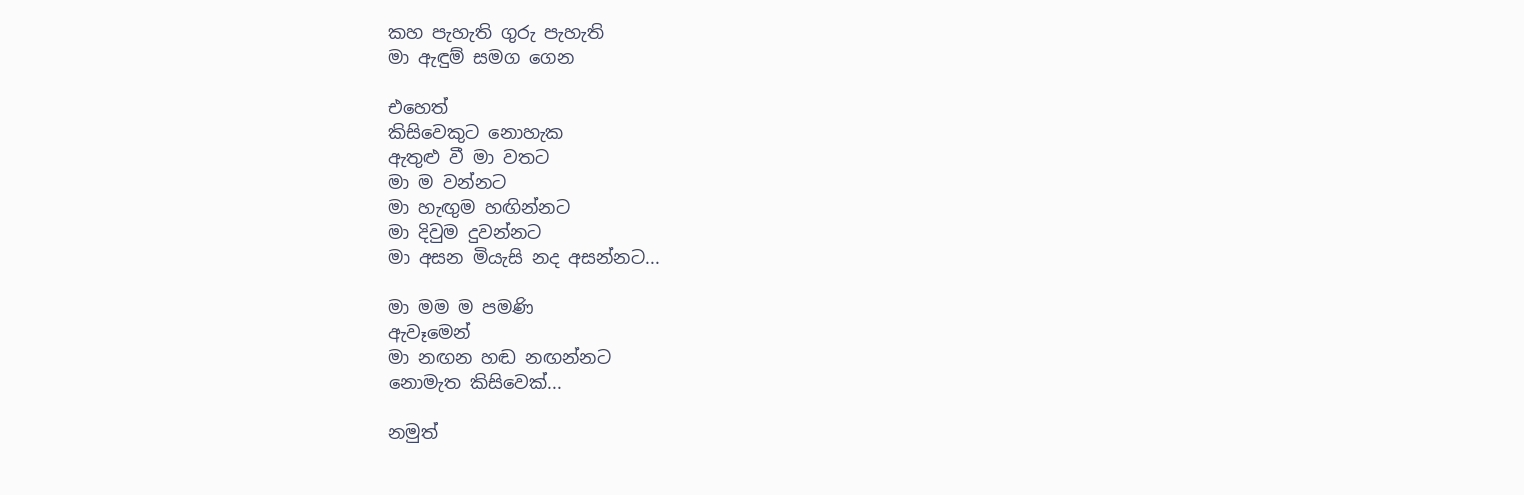කහ පැහැති ගුරු පැහැති
මා ඇඳුම් සමග ගෙන

එහෙත්
කිසිවෙකුට නොහැක
ඇතුළු වී මා වතට
මා ම වන්න‍ට
මා හැඟුම හඟින්න‍ට
මා දිවුම දුවන්න‍ට
මා අසන මියැසි නද අසන්න‍ට...

මා මම ම පමණි
ඇවෑමෙන්
මා නඟන හඬ නඟන්න‍ට
නොමැත කිසිවෙක්...

නමුත්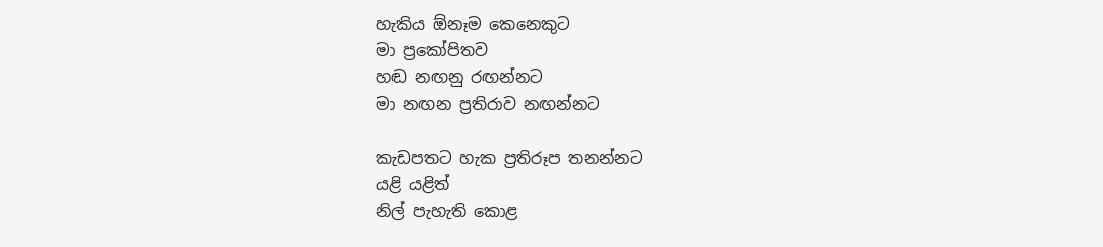හැකිය ඕනෑම කෙනෙකු‍ට
මා ප්‍රකෝපිතව
හඬ නඟනු රඟන්න‍ට
මා නඟන ප්‍රතිරාව නඟන්නට

කැඩපතට හැක ප්‍රතිරූප තනන්නට
යළි යළිත්
නිල් පැහැති කොළ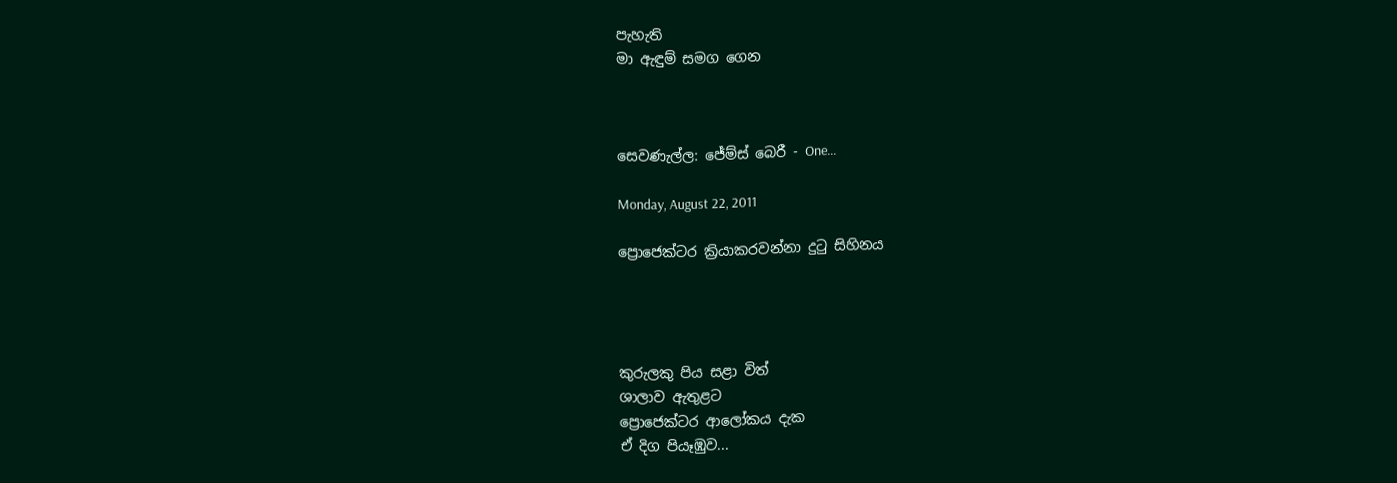පැහැති
මා ඇඳුම් සමග ගෙන



සෙවණැල්ල: ජේම්ස් බෙරී - One...

Monday, August 22, 2011

ප්‍රොජෙක්‍ටර ක්‍රියාකරවන්නා දුටු සිහින‍ය




කුරුලකු පිය සළා විත්
ශාලාව ඇතුළ‍ට
ප්‍රොජෙක්ටර ආලෝකය දැක
ඒ දිග පියෑඹුව...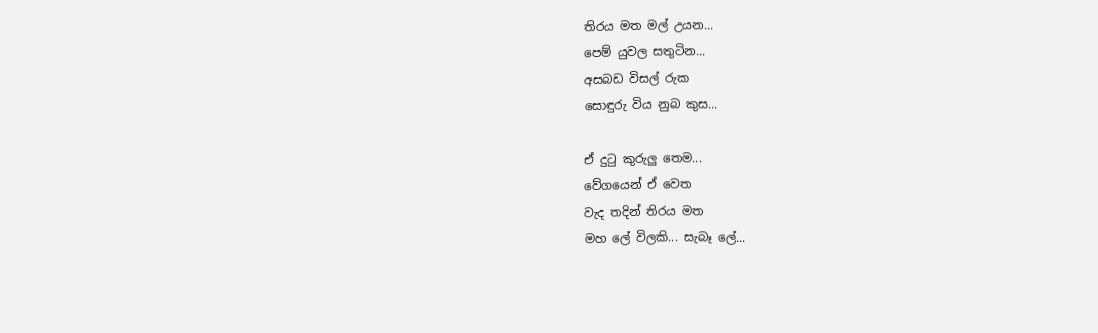තිරය මත මල් උයන...
පෙම් යුවල සතුටින...
අසබඩ විසල් රුක
සොඳුරු විය නුබ කුස...

ඒ දුටු කුරුලු තෙම...
වේගයෙන් ඒ වෙත
වැද තදින් තිරය මත
මහ ලේ විලකි... සැබෑ ලේ...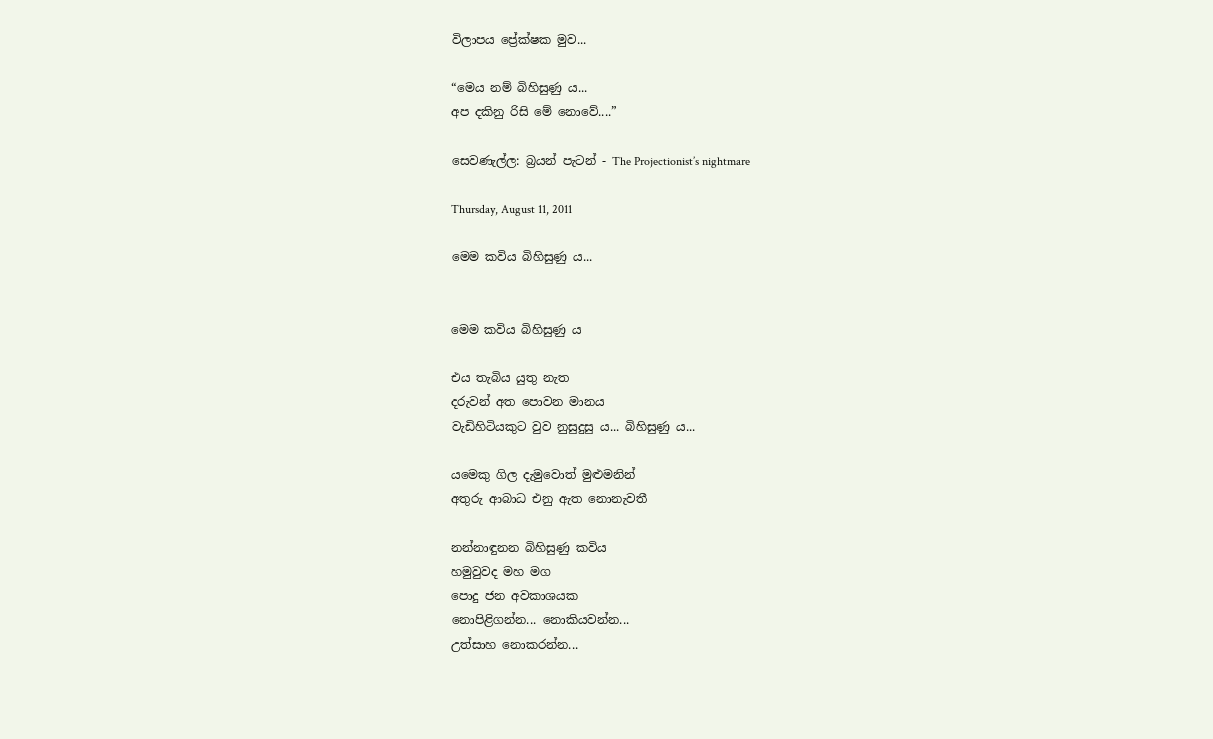විලාපය ප්‍රේක්ෂක මුව...

“මෙය නම් බිහිසුණු ය...
අප දකිනු රිසි මේ නොවේ....”

සෙවණැල්ල: බ්‍රයන් පැටන් - The Projectionist’s nightmare

Thursday, August 11, 2011

මෙ‍ම කවිය බිහිසුණු ය...


මෙ‍ම කවිය බිහිසුණු ය

එය තැබිය යුතු නැත
දරුවන් අත පොවන මානය
වැඩිහිටියකුට වුව නුසුදුසු ය... බිහිසුණු ය...

යමෙකු ගිල දැමුවොත් මුළුමනින්
අතුරු ආබාධ එනු ඇත නොනැවතී

නන්නාඳුනන බිහිසුණු කවිය
හමුවුවද මහ මග
පොදු ජන අවකාශයක
නොපිළිගන්න... නොකියවන්න...
උත්සාහ නොකරන්න...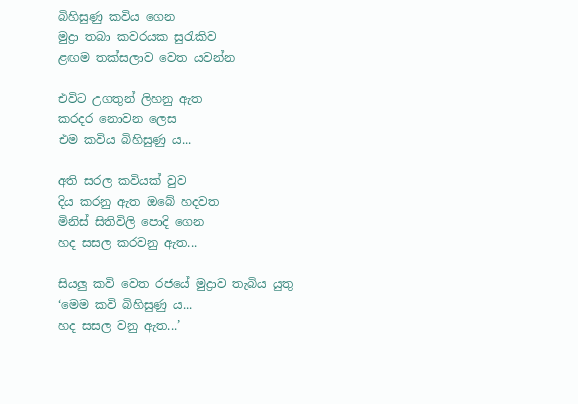බිහිසුණු කවිය ගෙන
මුද්‍රා තබා කවරයක සුරැකිව
ළඟම තක්සලාව වෙත යවන්න

එවිට උගතුන් ලිහනු ඇත
කරදර නොවන ලෙස
එම කවිය බිහිසුණු ය...

අති සරල කවියක් වුව
දිය කරනු ඇත ඔබේ හදවත
මිනිස් සිතිවිලි පොදි ගෙන
හද සසල කරවනු ඇත...

සියලු කවි වෙත රජයේ මුද්‍රාව තැබිය යුතු
‘මෙම කවි බිහිසුණු ය...
හද සසල වනු ඇත...’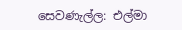සෙවණැල්ල: එල්මා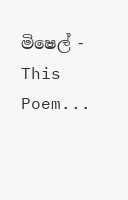මිෂෙල් - This Poem...